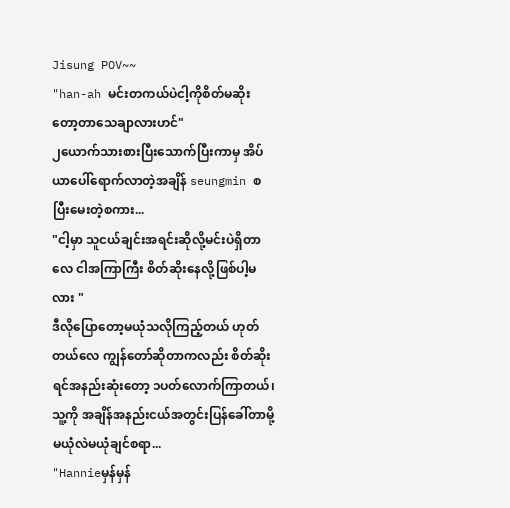Jisung POV~~
"han-ah မင်းတကယ်ပဲငါ့ကိုစိတ်မဆိုးတော့တာသေချာလားဟင်"
၂ယောက်သားစားပြီးသောက်ပြီးကာမှ အိပ်ယာပေါ်ရောက်လာတဲ့အချိန် seungmin စပြီးမေးတဲ့စကား...
"ငါ့မှာ သူငယ်ချင်းအရင်းဆိုလို့မင်းပဲရှိတာလေ ငါအကြာကြီး စိတ်ဆိုးနေလို့ဖြစ်ပါ့မလား "
ဒီလိုပြောတော့မယုံသလိုကြည့်တယ် ဟုတ်တယ်လေ ကျွန်တော်ဆိုတာကလည်း စိတ်ဆိုးရင်အနည်းဆုံးတော့ ၁ပတ်လောက်ကြာတယ်၊
သူ့ကို အချိန်အနည်းငယ်အတွင်းပြန်ခေါ်တာမို့ မယုံလဲမယုံချင်စရာ...
"Hannieမှန်မှန်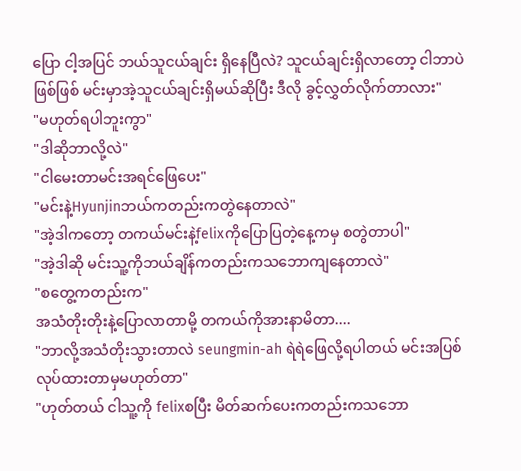ပြော ငါ့အပြင် ဘယ်သူငယ်ချင်း ရှိနေပြီလဲ? သူငယ်ချင်းရှိလာတော့ ငါဘာပဲဖြစ်ဖြစ် မင်းမှာအဲ့သူငယ်ချင်းရှိမယ်ဆိုပြီး ဒီလို ခွင့်လွှတ်လိုက်တာလား"
"မဟုတ်ရပါဘူးကွာ"
"ဒါဆိုဘာလို့လဲ"
"ငါမေးတာမင်းအရင်ဖြေပေး"
"မင်းနဲ့Hyunjinဘယ်ကတည်းကတွဲနေတာလဲ"
"အဲ့ဒါကတော့ တကယ်မင်းနဲ့felixကိုပြောပြတဲ့နေ့ကမှ စတွဲတာပါ"
"အဲ့ဒါဆို မင်းသူ့ကိုဘယ်ချိန်ကတည်းကသဘောကျနေတာလဲ"
"စတွေ့ကတည်းက"
အသံတိုးတိုးနဲ့ပြောလာတာမို့ တကယ်ကိုအားနာမိတာ....
"ဘာလို့အသံတိုးသွားတာလဲ seungmin-ah ရဲရဲဖြေလို့ရပါတယ် မင်းအပြစ်လုပ်ထားတာမှမဟုတ်တာ"
"ဟုတ်တယ် ငါသူ့ကို felixစပြီး မိတ်ဆက်ပေးကတည်းကသဘော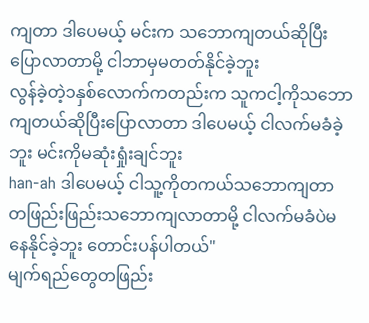ကျတာ ဒါပေမယ့် မင်းက သဘောကျတယ်ဆိုပြီးပြောလာတာမို့ ငါဘာမှမတတ်နိုင်ခဲ့ဘူး
လွန်ခဲ့တဲ့၁နှစ်လောက်ကတည်းက သူကငါ့ကိုသဘောကျတယ်ဆိုပြီးပြောလာတာ ဒါပေမယ့် ငါလက်မခံခဲ့ဘူး မင်းကိုမဆုံးရှုံးချင်ဘူး
han-ah ဒါပေမယ့် ငါသူ့ကိုတကယ်သဘောကျတာ တဖြည်းဖြည်းသဘောကျလာတာမို့ ငါလက်မခံပဲမနေနိုင်ခဲ့ဘူး တောင်းပန်ပါတယ်"
မျက်ရည်တွေတဖြည်း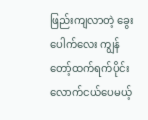ဖြည်းကျလာတဲ့ ခွေးပေါက်လေး ကျွန်တော့်ထက်ရက်ပိုင်းလောက်ငယ်ပေမယ့်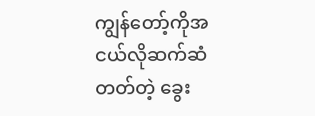ကျွန်တော့်ကိုအငယ်လိုဆက်ဆံတတ်တဲ့ ခွေး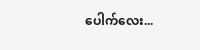ပေါက်လေး...